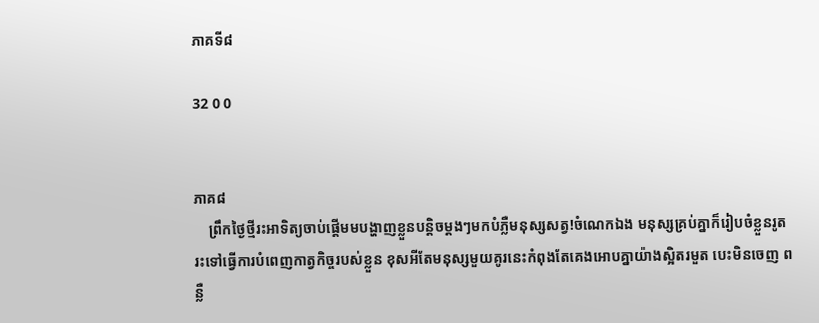ភាគទី៨

32 0 0


ភាគ៨
    ព្រឹកថ្ងៃថ្មីរះអាទិត្យចាប់ផ្តើមមបង្ហាញខ្លួនបន្តិចម្តងៗមកបំភ្លឺមនុស្សសត្វ!ចំណេកឯង មនុស្សគ្រប់គ្នាក៏រៀបចំខ្លួនរូតរះទៅធ្វើការបំពេញកាត្វកិច្ចរបស់ខ្លួន ខុសអីតែមនុស្សមួយគូរនេះកំពុងតែគេងអោបគ្នាយ៉ាងស្អិតរមួត បេះមិនចេញ ពន្លឺ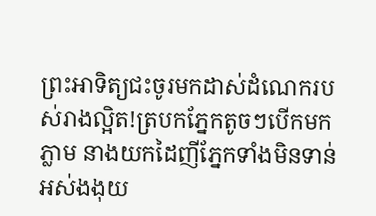ព្រះអាទិត្យជះចូរមកដាស់ដំណេករបស់រាងល្អិត!ត្របកភ្នែកតូចៗបើកមកភ្លាម នាងយកដៃញីភ្នែកទាំងមិនទាន់អស់ងងុយ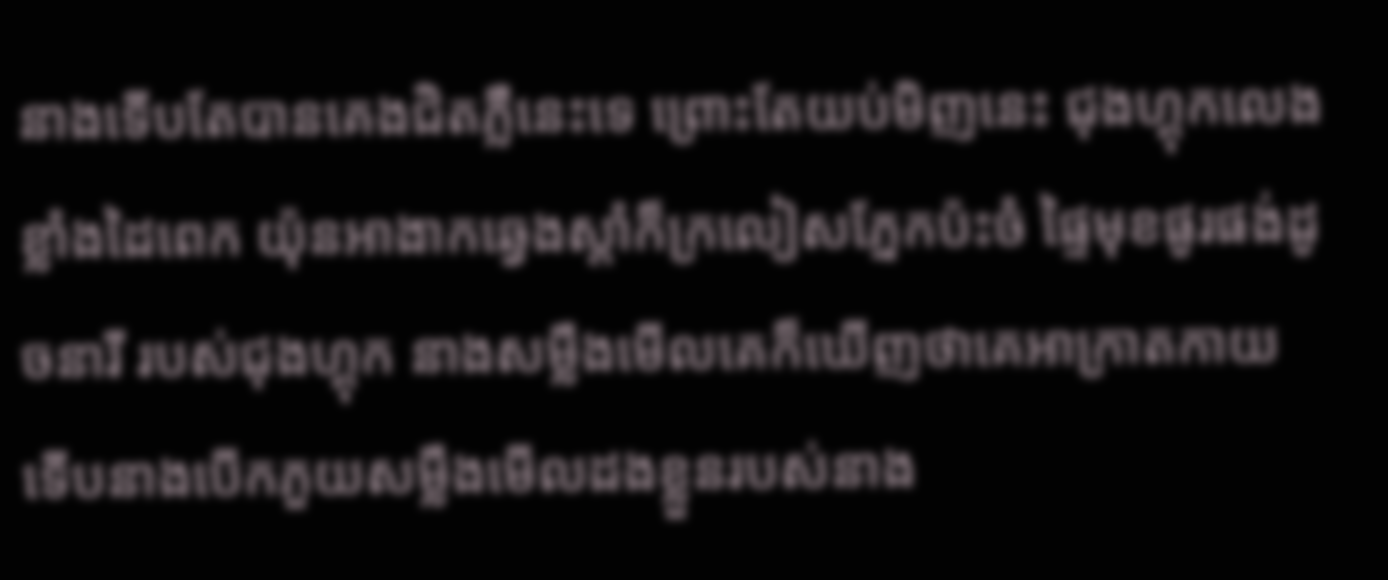នាងទើបតែបានគេងជិតភ្លឺនេះទេ ព្រោះតែយប់មិញនេះ ជុងហ្គុកលេងខ្លាំងដៃពេក យ៉ុនអាងាកឆ្វេងស្ដាំក៏ក្រលៀសភ្នែកប៉ះចំ ផ្ទៃមុខផូរផង់ដូចនារី របស់ជុងហ្គុក នាងសម្លឹងមើលគេក៏ឃើញថាគេអាក្រាតកាយ ទើបនាងបើកភួយសម្លឹងមើលដងខ្លួនរបស់នាង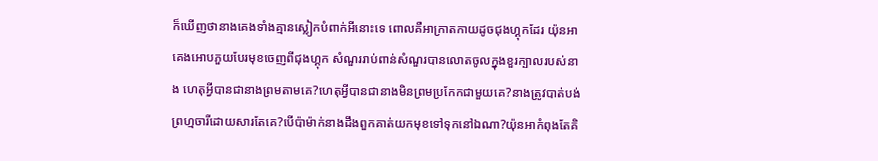ក៏ឃើញថានាងគេងទាំងគ្មានស្លៀកបំពាក់អីនេាះទេ ពោលគឺអាក្រាតកាយដូចជុងហ្គុកដែរ យ៉ុនអាគេងអោបភួយបែរមុខចេញពីជុងហ្គុក សំណួររាប់ពាន់សំណួរបានលោតចូលក្នុងខួរក្បាលរបស់នាង ហេតុអ្វីបានជានាងព្រមតាមគេ?ហេតុអ្វីបានជានាងមិនព្រមប្រកែកជាមួយគេ?នាងត្រូវបាត់បង់ព្រហ្មចារីដោយសារតែគេ?បើប៉ាម៉ាក់នាងដឹងពួកគាត់យកមុខទៅទុកនៅឯណា?យ៉ុនអាកំពុងតែគិ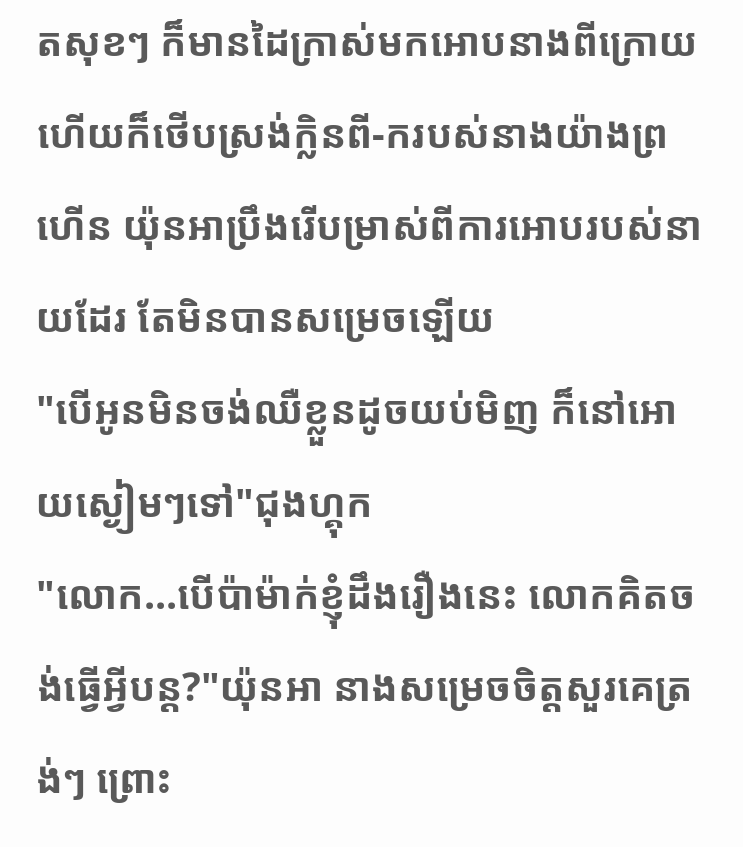តសុខៗ ក៏មានដៃក្រាស់មកអោបនាងពីក្រោយ ហើយក៏ថើបស្រង់ក្លិនពី-ករបស់នាងយ៉ាងព្រហើន យ៉ុនអាប្រឹងរើបម្រាស់ពីការអោបរបស់នាយដែរ តែមិនបានសម្រេចឡើយ
"បើអូនមិនចង់ឈឺខ្លួនដូចយប់មិញ ក៏នៅអោយស្ងៀមៗទៅ"ជុងហ្គុក
"លោក...បើប៉ាម៉ាក់ខ្ញុំដឹងរឿងនេះ លោកគិតចង់ធ្វើអ្វីបន្ត?"យ៉ុនអា នាងសម្រេចចិត្តសួរគេត្រង់ៗ ព្រេាះ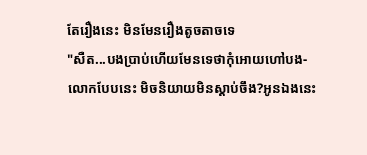តែរឿងនេះ មិនមែនរឿងតូចតាចទេ
"សឺត...បងប្រាប់ហើយមែនទេថាកុំអោយហៅបង-លោកបែបនេះ មិចនិយាយមិនស្ដាប់ចឹង?អូនឯងនេះ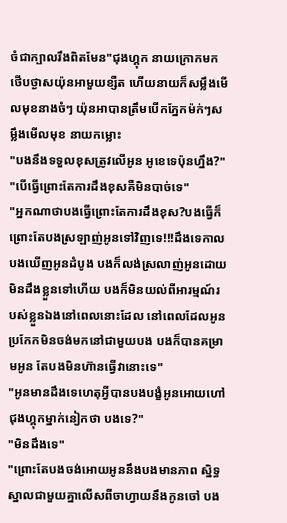ចំជាក្បាលរឹងពិតមែន"ជុងហ្គុក នាយក្រោកមកថើបថ្ងាសយ៉ុនអាមួយខ្សឺត ហើយនាយក៏សម្លឹងមើលមុខនាងចំៗ យ៉ុនអាបានត្រឹមបើកភ្នែកម៉ក់ៗសម្លឹងមើលមុខ នាយកម្លេាះ
"បងនឹងទទួលខុសត្រូវលើអូន អូខេទេប៉ុនហ្នឹង?"
"បើធ្វើព្រេាះតែការដឹងខុសគឺមិនបាច់ទេ"
"អ្នកណាថាបងធ្វើព្រេាះតែការដឹងខុស?បងធ្វើក៏ព្រេាះតែបងស្រឡាញ់អូនទៅវិញទេ!!!ដឹងទេកាលបងឃើញអូនដំបូង បងក៏លង់ស្រលាញ់អូនដោយមិនដឹងខ្លួនទៅហើយ បងក៏មិនយល់ពីអារម្មណ៍របស់ខ្លួនឯងនៅពេលនេាះដែល នៅពេលដែលអូនប្រកែកមិនចង់មកនៅជាមួយបង បងក៏បានគម្រាមអូន តែបងមិនហ៊ានធ្វើវានេាះទេ"
"អូនមានដឹងទេហេតុអ្វីបានបងបង្ខំអូនអោយហៅជុងហ្គុកម្នាក់នៀកថា បងទេ?"
"មិនដឹងទេ"
"ព្រេាះតែបងចង់អោយអូននឹងបងមានភាព ស្និទ្ធស្នាលជាមួយគ្នាលើសពីចាហ្វាយនឹងកូនចៅ បង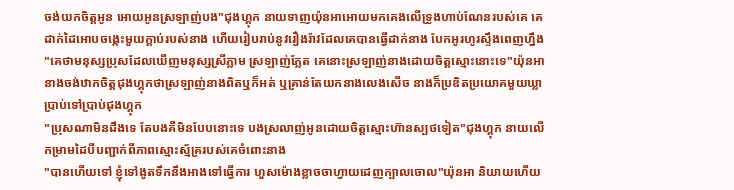ចង់យកចិត្តអូន អោយអូនស្រឡាញ់បង"ជុងហ្គុក នាយទាញយ៉ុនអាអោយមកគេងលើទ្រូងហាប់ណែនរបស់គេ គេដាក់ដៃអោបចង្កេះមួយក្ដាប់របស់នាង ហើយរៀបរាប់នូវរឿងរ៉ាវដែលគេបានធ្វើដាក់នាង បែកអូរហូរស្ទឹងពេញហ្នឹង
"គេថាមនុស្សប្រុសដែលឃើញមនុស្សស្រីភ្លាម ស្រឡាញ់ភ្លែត គេនេាះស្រឡាញ់នាងដោយចិត្តស្មេាះនេាះទេ"យ៉ុនអា នាងចង់ឋាកចិត្តជុងហ្គុកថាស្រឡាញ់នាងពិតឬក៏អត់ ឬគ្រាន់តែយកនាងលេងសើច នាងក៏ប្រឌិតប្រយោគមួយឃ្លាប្រាប់ទៅប្រាប់ជុងហ្គុក
"ប្រុសណាមិនដឹងទេ តែបងគឺមិនបែបនេាះទេ បងស្រលាញ់អូនដោយចិត្តស្មេាះហ៊ានស្បថទៀត"ជុងហ្គុក នាយលើកម្រាមដៃបីបញ្ជាក់ពីភាពស្មោះស្ម័គ្ររបស់គេចំពេាះនាង
"បានហើយទៅ ខ្ញុំទៅងូតទឹកនឹងអាងទៅធ្វើការ ហួសម៉ោងខ្លាចចាហ្វាយដេញក្បាលចោល"យ៉ុនអា និយាយហើយ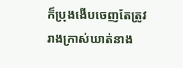ក៏ប្រុងងើបចេញតែត្រូវរាងក្រាស់ឃាត់នាង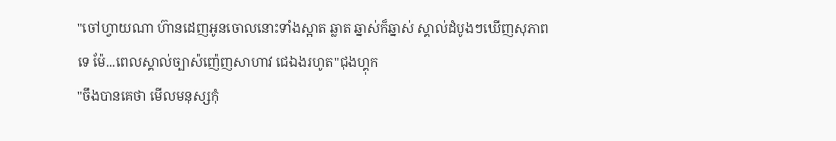"ចៅហ្វាយណា ហ៊ានដេញអូនចោលនេាះទាំងស្អាត ឆ្លាត ឆ្នាស់ក៏ឆ្នាស់ ស្គាល់ដំបូងៗឃើញសុភាពទេ ម៉ែ...ពេលស្គាល់ច្បាស៉ញ៉េញសាហាវ ជេឯងរហូត"ជុងហ្គុក
"ចឹងបានគេថា មើលមនុស្សកុំ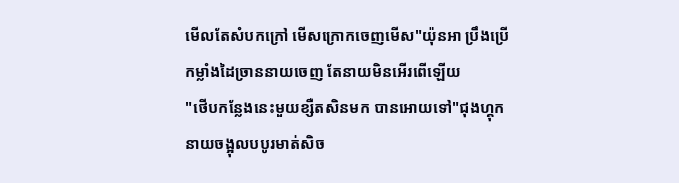មើលតែសំបកក្រៅ មើសក្រោកចេញមើស"យ៉ុនអា ប្រឹងប្រើកម្លាំងដៃច្រាននាយចេញ តែនាយមិនអើរពើឡើយ
"ថើបកន្លែងនេះមួយខ្សឺតសិនមក បានអោយទៅ"ជុងហ្គុក នាយចង្អុលបបូរមាត់សិច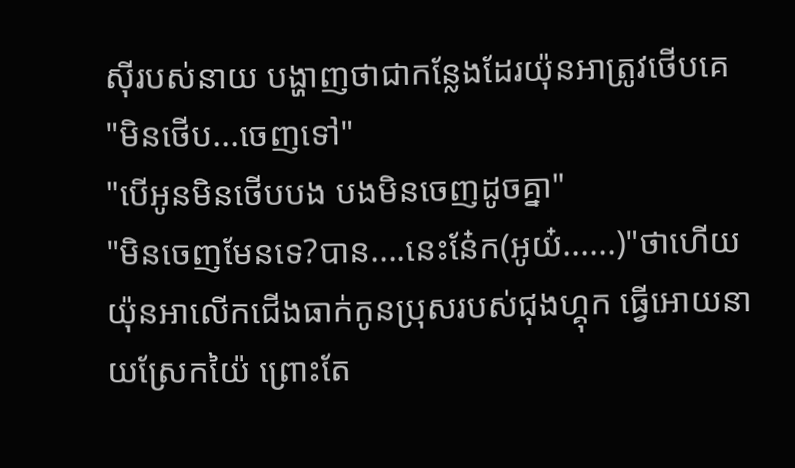សុីរបស់នាយ បង្ហាញថាជាកន្លែងដែរយ៉ុនអាត្រូវថើបគេ
"មិនថើប...ចេញទៅ"
"បើអូនមិនថើបបង បងមិនចេញដូចគ្នា"
"មិនចេញមែនទេ?បាន....នេះន៎ែក(អូយ៎......)"ថាហើយយ៉ុនអាលើកជើងធាក់កូនប្រុសរបស់ជុងហ្គុក ធ្វើអោយនាយស្រែកយ៉ៃ ព្រេាះតែ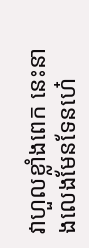វាហួលខ្លាំងពេក នេះនាងលេងមែនទែនហ៎េ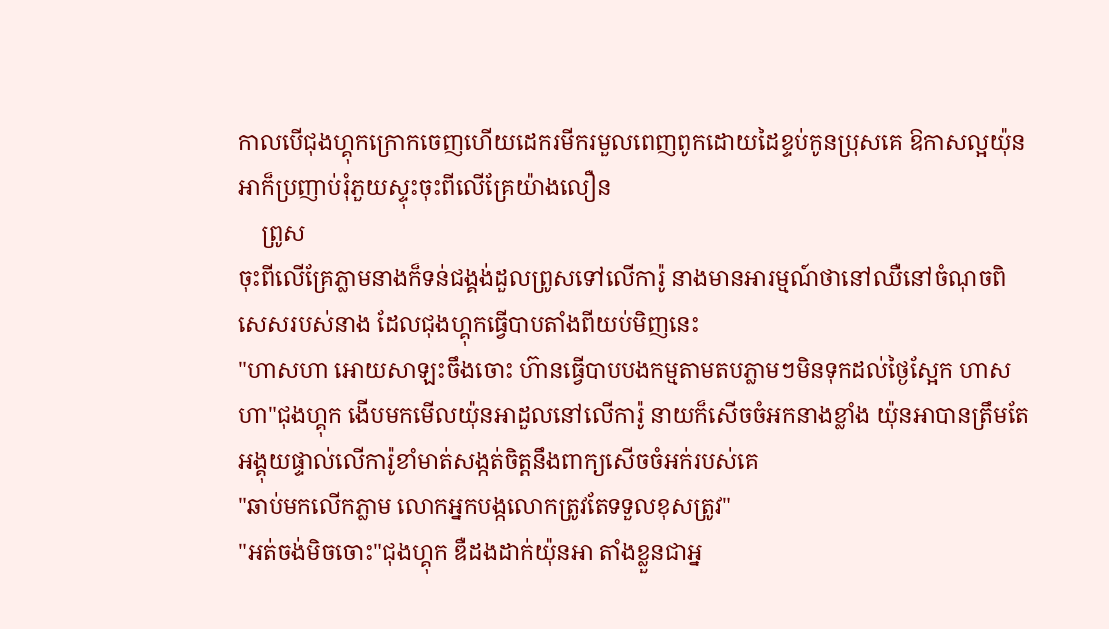កាលបើជុងហ្គុកក្រោកចេញហើយដេករមីករមួលពេញពូកដោយដៃខ្ទប់កូនប្រុសគេ ឱកាសល្អយ៉ុនអាក៏ប្រញាប់រុំភួយស្ទុះចុះពីលើគ្រែយ៉ាងលឿន
    ព្រូស
ចុះពីលើគ្រែភ្លាមនាងក៏ទន់ជង្គង់ដួលព្រូសទៅលើការ៉ូ នាងមានអារម្មណ៍ថានៅឈឺនៅចំណុចពិសេសរបស់នាង ដែលជុងហ្គុកធ្វើបាបតាំងពីយប់មិញនេះ
"ហាសហា អោយសាឡះចឹងចេាះ ហ៊ានធ្វើបាបបងកម្មតាមតបភ្លាមៗមិនទុកដល់ថ្ងៃស្អែក ហាសហា"ជុងហ្គុក ងើបមកមើលយ៉ុនអាដួលនៅលើការ៉ូ នាយក៏សើចចំអកនាងខ្លាំង យ៉ុនអាបានត្រឹមតែអង្គុយផ្ទាល់លើការ៉ូខាំមាត់សង្កត់ចិត្តនឹងពាក្យសើចចំអក់របស់គេ
"ឆាប់មកលើកភ្លាម លោកអ្នកបង្កលោកត្រូវតែទទួលខុសត្រូវ"
"អត់ចង់មិចចេាះ"ជុងហ្គុក ឌឺដងដាក់យ៉ុនអា តាំងខ្លួនជាអ្ន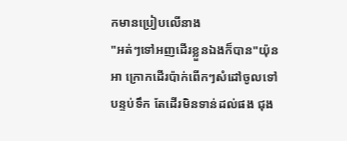កមានប្រៀបលើនាង
"អត់ៗទៅអញដើរខ្លួនឯងក៏បាន"យ៉ុនអា ក្រោកដើរប៉ាក់ពើកៗសំដៅចូលទៅបន្ទប់ទឹក តែដើរមិនទាន់ដល់ផង ជុង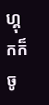ហ្គុកក៏ចូ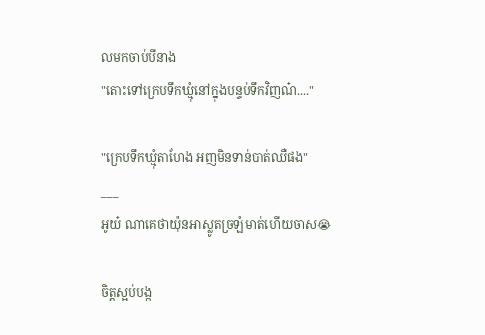លមកចាប់បីនាង
"តេាះទៅក្រេបទឹកឃ្មុំនៅក្នុងបន្ទប់ទឹកវិញណ៎...."

"ក្រេបទឹកឃ្មុំតាហែង អញមិនទាន់បាត់ឈឺផង"
___
អូយ៎ ណាគេថាយ៉ុនអាស្លូតច្រឡំមាត់ហើយចាស😭

ចិត្តស្អប់បង្ក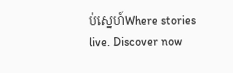ប់ស្នេហ៍Where stories live. Discover now